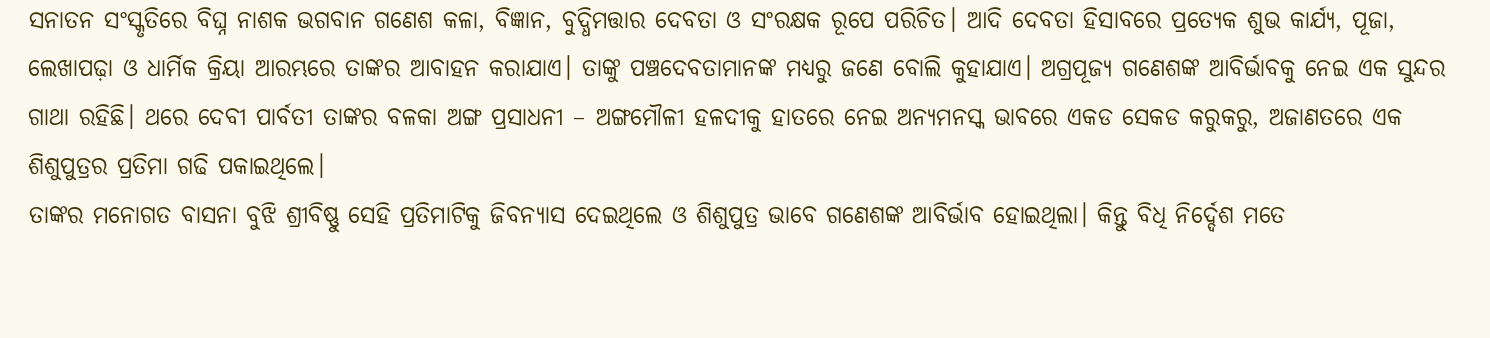ସନାତନ ସଂସ୍କୃତିରେ ବିଘ୍ନ ନାଶକ ଭଗବାନ ଗଣେଶ କଳା, ବିଜ୍ଞାନ, ବୁଦ୍ଧିମତ୍ତାର ଦେବତା ଓ ସଂରକ୍ଷକ ରୂପେ ପରିଚିତ। ଆଦି ଦେବତା ହିସାବରେ ପ୍ରତ୍ୟେକ ଶୁଭ କାର୍ଯ୍ୟ, ପୂଜା, ଲେଖାପଢ଼ା ଓ ଧାର୍ମିକ କ୍ରିୟା ଆରମ୍ଭରେ ତାଙ୍କର ଆବାହନ କରାଯାଏ। ତାଙ୍କୁ ପଞ୍ଚଦେବତାମାନଙ୍କ ମଧ୍ୟରୁ ଜଣେ ବୋଲି କୁହାଯାଏ। ଅଗ୍ରପୂଜ୍ୟ ଗଣେଶଙ୍କ ଆବିର୍ଭାବକୁ ନେଇ ଏକ ସୁନ୍ଦର ଗାଥା ରହିଛି। ଥରେ ଦେବୀ ପାର୍ବତୀ ତାଙ୍କର ବଳକା ଅଙ୍ଗ ପ୍ରସାଧନୀ – ଅଙ୍ଗମୌଳୀ ହଳଦୀକୁ ହାତରେ ନେଇ ଅନ୍ୟମନସ୍କ ଭାବରେ ଏକଡ ସେକଡ କରୁକରୁ, ଅଜାଣତରେ ଏକ ଶିଶୁପୁତ୍ରର ପ୍ରତିମା ଗଢି ପକାଇଥିଲେ।
ତାଙ୍କର ମନୋଗତ ବାସନା ବୁଝି ଶ୍ରୀବିଷ୍ଣୁ ସେହି ପ୍ରତିମାଟିକୁ ଜିବନ୍ୟାସ ଦେଇଥିଲେ ଓ ଶିଶୁପୁତ୍ର ଭାବେ ଗଣେଶଙ୍କ ଆବିର୍ଭାବ ହୋଇଥିଲା। କିନ୍ତୁ ବିଧି ନିର୍ଦ୍ଦେଶ ମତେ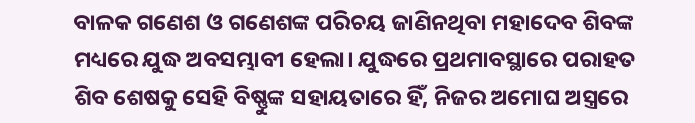ବାଳକ ଗଣେଶ ଓ ଗଣେଶଙ୍କ ପରିଚୟ ଜାଣିନଥିବା ମହାଦେବ ଶିବଙ୍କ ମଧ୍ୟରେ ଯୁଦ୍ଧ ଅବସମ୍ଭାବୀ ହେଲା। ଯୁଦ୍ଧରେ ପ୍ରଥମାବସ୍ଥାରେ ପରାହତ ଶିବ ଶେଷକୁ ସେହି ବିଷ୍ଣୁଙ୍କ ସହାୟତାରେ ହିଁ, ନିଜର ଅମୋଘ ଅସ୍ତ୍ରରେ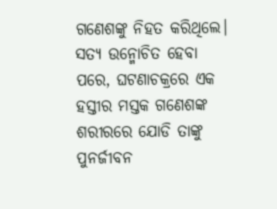ଗଣେଶଙ୍କୁ ନିହତ କରିଥିଲେ। ସତ୍ୟ ଉନ୍ମୋଚିତ ହେବା ପରେ, ଘଟଣାଚକ୍ରରେ ଏକ ହସ୍ତୀର ମସ୍ତକ ଗଣେଶଙ୍କ ଶରୀରରେ ଯୋଡି ତାଙ୍କୁ ପୁନର୍ଜୀବନ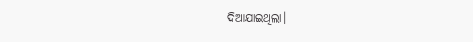ଦିଆଯାଇଥିଲା।